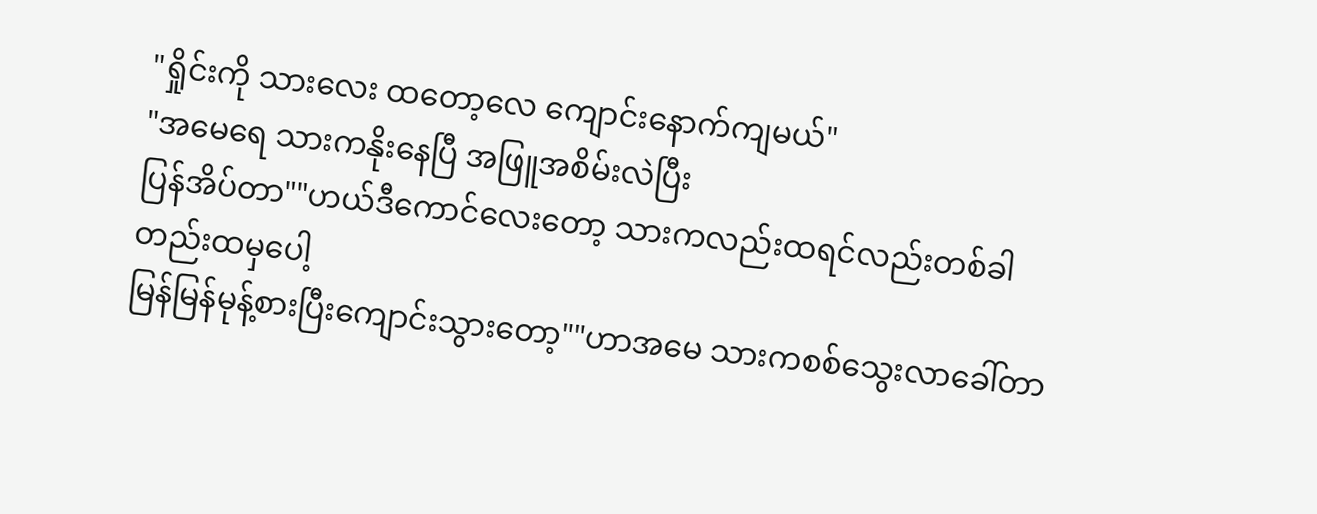"ရှိုင်းကို သားလေး ထတော့လေ ကျောင်းနောက်ကျမယ်"
"အမေရေ သားကနိုးနေပြီ အဖြူအစိမ်းလဲပြီး
ပြန်အိပ်တာ""ဟယ်ဒီကောင်လေးတော့ သားကလည်းထရင်လည်းတစ်ခါတည်းထမှပေါ့
မြန်မြန်မုန့်စားပြီးကျောင်းသွားတော့""ဟာအမေ သားကစစ်သွေးလာခေါ်တာ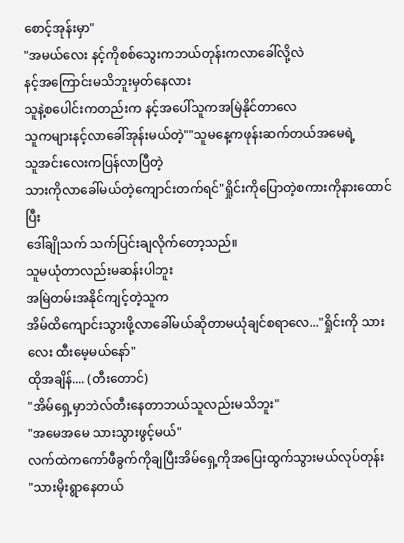စောင့်အုန်းမှာ"
"အမယ်လေး နင့်ကိုစစ်သွေးကဘယ်တုန်းကလာခေါ်လို့လဲ
နင့်အကြောင်းမသိဘူးမှတ်နေလား
သူနဲ့စပေါင်းကတည်းက နင့်အပေါ်သူကအမြဲနိုင်တာလေ
သူကများနင့်လာခေါ်အုန်းမယ်တဲ့""သူမနေ့ကဖုန်းဆက်တယ်အမေရဲ့
သူအင်းလေးကပြန်လာပြီတဲ့
သားကိုလာခေါ်မယ်တဲ့ကျောင်းတက်ရင်"ရှိုင်းကိုပြောတဲ့စကားကိုနားထောင်ပြီး
ဒေါ်ချိုသက် သက်ပြင်းချလိုက်တော့သည်။
သူမယုံတာလည်းမဆန်းပါဘူး
အမြဲတမ်းအနိုင်ကျင့်တဲ့သူက
အိမ်ထိကျောင်းသွားဖို့လာခေါ်မယ်ဆိုတာမယုံချင်စရာလေ..."ရှိုင်းကို သားလေး ထီးမေ့မယ်နော်"
ထိုအချိန်.... (တီးတောင်)
"အိမ်ရှေ့မှာဘဲလ်တီးနေတာဘယ်သူလည်းမသိဘူး"
"အမေအမေ သားသွားဖွင့်မယ်"
လက်ထဲကကော်ဖီခွက်ကိုချပြီးအိမ်ရှေ့ကိုအပြေးထွက်သွားမယ်လုပ်တုန်း
"သားမိုးရွာနေတယ်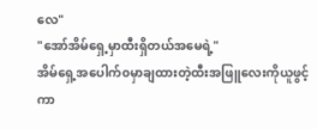လေ"
"အော်အိမ်ရှေ့မှာထီးရှိတယ်အမေရဲ့"
အိမ်ရှေ့အပေါက်၀မှာချထားတဲ့ထီးအဖြူလေးကိုယူဖွင့်ကာ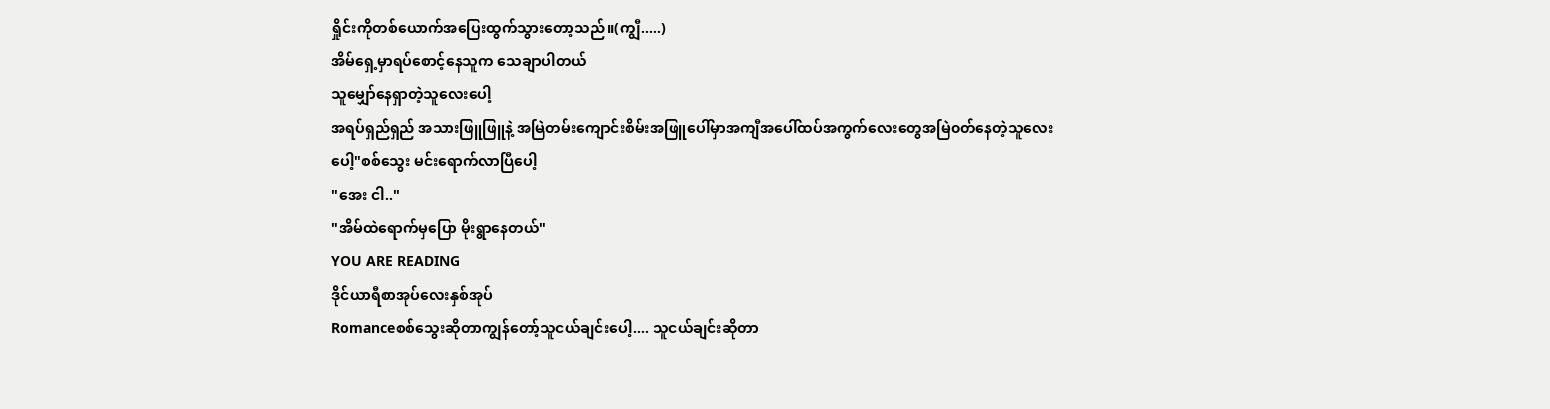ရှိုင်းကိုတစ်ယောက်အပြေးထွက်သွားတော့သည်။(ကျွီ.....)
အိမ်ရှေ့မှာရပ်စောင့်နေသူက သေချာပါတယ်
သူမျှော်နေရှာတဲ့သူလေးပေါ့
အရပ်ရှည်ရှည် အသားဖြူဖြူနဲ့ အမြဲတမ်းကျောင်းစိမ်းအဖြူပေါ်မှာအကျီအပေါ်ထပ်အကွက်လေးတွေအမြဲ၀တ်နေတဲ့သူလေးပေါ့"စစ်သွေး မင်းရောက်လာပြီပေါ့
"အေး ငါ.."
"အိမ်ထဲရောက်မှပြော မိုးရွာနေတယ်"
YOU ARE READING
ဒိုင်ယာရီစာအုပ်လေးနှစ်အုပ်
Romanceစစ်သွေးဆိုတာကျွန်တော့်သူငယ်ချင်းပေါ့.... သူငယ်ချင်းဆိုတာ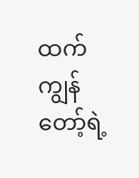ထက် ကျွန်တော့်ရဲ့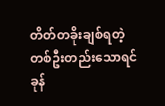တိတ်တခိုးချစ်ရတဲ့တစ်ဦးတည်းသောရင်ခုန်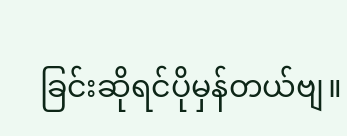ခြင်းဆိုရင်ပိုမှန်တယ်ဗျ။